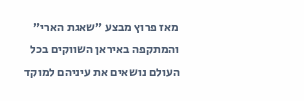מאז פרוץ מבצע ״שאגת הארי״ והמתקפה באיראן השווקים בכל העולם נושאים את עיניהם למוקד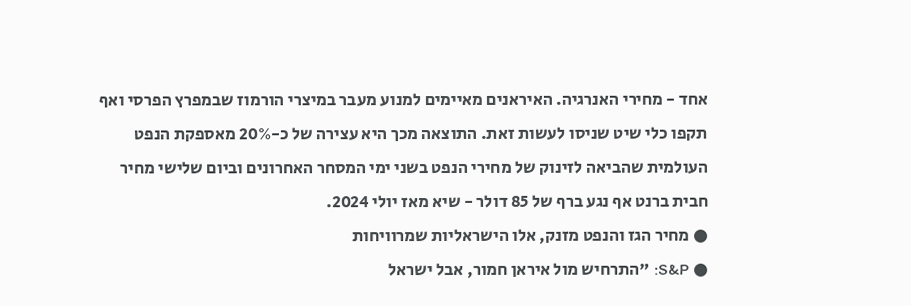אחד - מחירי האנרגיה. האיראנים מאיימים למנוע מעבר במיצרי הורמוז שבמפרץ הפרסי ואף תקפו כלי שיט שניסו לעשות זאת. התוצאה מכך היא עצירה של כ-20% מאספקת הנפט העולמית שהביאה לזינוק של מחירי הנפט בשני ימי המסחר האחרונים וביום שלישי מחיר חבית ברנט אף נגע ברף של 85 דולר - שיא מאז יולי 2024.
● מחיר הגז והנפט מזנק, אלו הישראליות שמרוויחות
● S&P: "התרחיש מול איראן חמור, אבל ישראל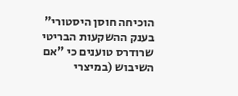הוכיחה חוסן היסטורי"
בענק ההשקעות הבריטי שרודרס טוענים כי "אם השיבוש (במיצרי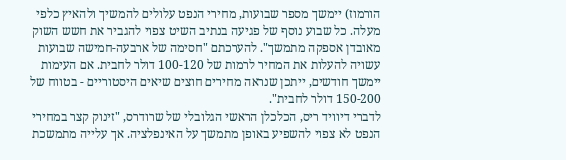הורמוז) יימשך מספר שבועות, מחירי הנפט עלולים להמשיך ולהאיץ כלפי מעלה. כל שבוע נוסף של פגיעה בנתיב השיט צפוי להגביר את חשש השוק מאובדן אספקה מתמשך". להערכתם "חסימה של ארבעה-חמישה שבועות עשויה להעלות את המחיר לרמות של 100-120 דולר לחבית. אם העימות יימשך חודשים, ייתכן שנראה מחירים חוצים שיאים היסטוריים - בטווח של 150-200 דולר לחבית".
לדברי דיוויד ריס, הכלכלן הראשי הגלובלי של שרודרס, "זינוק קצר במחירי הנפט לא צפוי להשפיע באופן מתמשך על האינפלציה. אך עלייה מתמשכת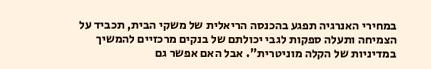במחירי האנרגיה תפגע בהכנסה הריאלית של משקי הבית, תכביד על הצמיחה ותעלה ספקות לגבי יכולתם של בנקים מרכזיים להמשיך במדיניות של הקלה מוניטרית". אבל האם אפשר גם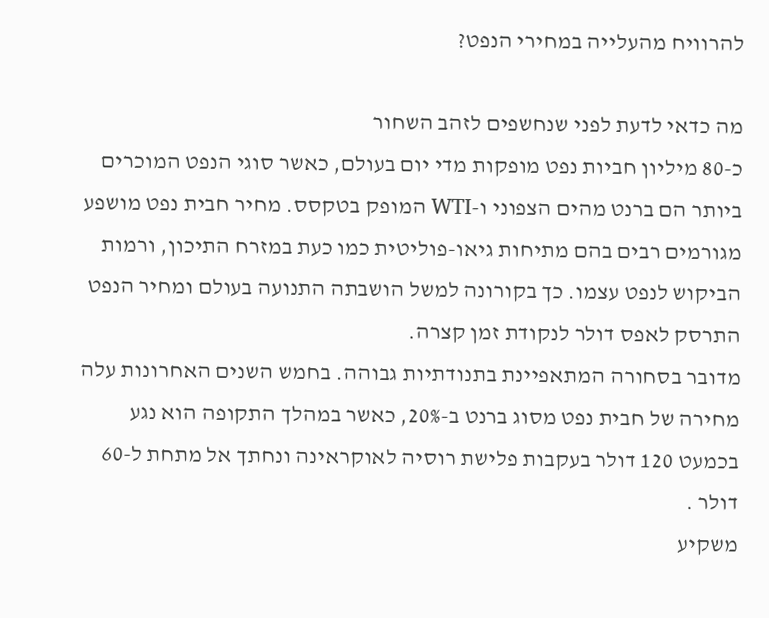להרוויח מהעלייה במחירי הנפט?

מה כדאי לדעת לפני שנחשפים לזהב השחור
כ-80 מיליון חביות נפט מופקות מדי יום בעולם, כאשר סוגי הנפט המוכרים ביותר הם ברנט מהים הצפוני ו-WTI המופק בטקסס. מחיר חבית נפט מושפע מגורמים רבים בהם מתיחות גיאו-פוליטית כמו כעת במזרח התיכון, ורמות הביקוש לנפט עצמו. כך בקורונה למשל הושבתה התנועה בעולם ומחיר הנפט התרסק לאפס דולר לנקודת זמן קצרה.
מדובר בסחורה המתאפיינת בתנודתיות גבוהה. בחמש השנים האחרונות עלה מחירה של חבית נפט מסוג ברנט ב-20%, כאשר במהלך התקופה הוא נגע בכמעט 120 דולר בעקבות פלישת רוסיה לאוקראינה ונחתך אל מתחת ל-60 דולר .
משקיע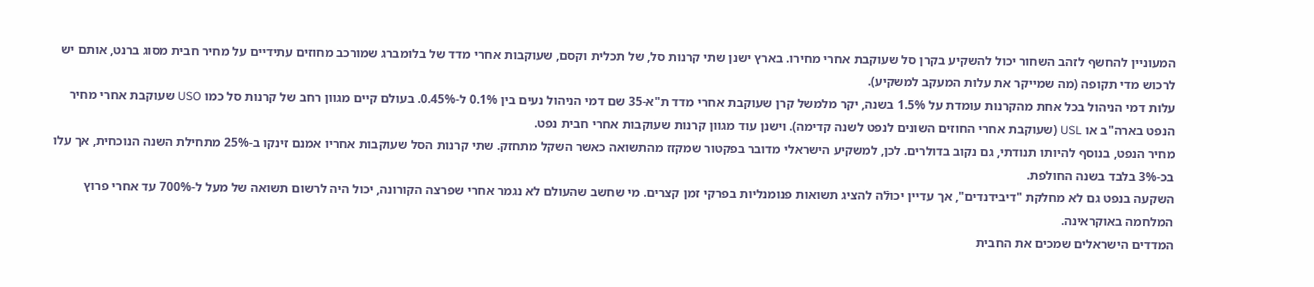המעוניין להחשף לזהב השחור יכול להשקיע בקרן סל שעוקבת אחרי מחירו. בארץ ישנן שתי קרנות סל, של תכלית וקסם, שעוקבות אחרי מדד של בלומברג שמורכב מחוזים עתידיים על מחיר חבית מסוג ברנט, אותם יש לרכוש מדי תקופה (מה שמייקר את עלות המעקב למשקיע).
עלות דמי הניהול בכל אחת מהקרנות עומדת על 1.5% בשנה, יקר מלמשל קרן שעוקבת אחרי מדד ת"א-35 שם דמי הניהול נעים בין 0.1% ל-0.45%. בעולם קיים מגוון רחב של קרנות סל כמו USO שעוקבת אחרי מחיר הנפט בארה"ב או USL (שעוקבת אחרי החוזים השונים לנפט לשנה קדימה). וישנן עוד מגוון קרנות שעוקבות אחרי חבית נפט.
מחיר הנפט, בנוסף להיותו תנודתי, גם נקוב בדולרים. לכן, למשקיע הישראלי מדובר בפקטור שמקזז מהתשואה כאשר השקל מתחזק. שתי קרנות הסל שעוקבות אחריו אמנם זינקו ב-25% מתחילת השנה הנוכחית, אך עלו בכ-3% בלבד בשנה החולפת.
השקעה בנפט גם לא מחלקת "דיבידנדים", אך עדיין יכולֿה להציג תשואות פנומנליות בפרקי זמן קצרים. מי שחשב שהעולם לא נגמר אחרי שפרצה הקורונה, יכול היה לרשום תשואה של מעל ל-700% עד אחרי פרוץ המלחמה באוקראינה.
המדדים הישראלים שמכים את החבית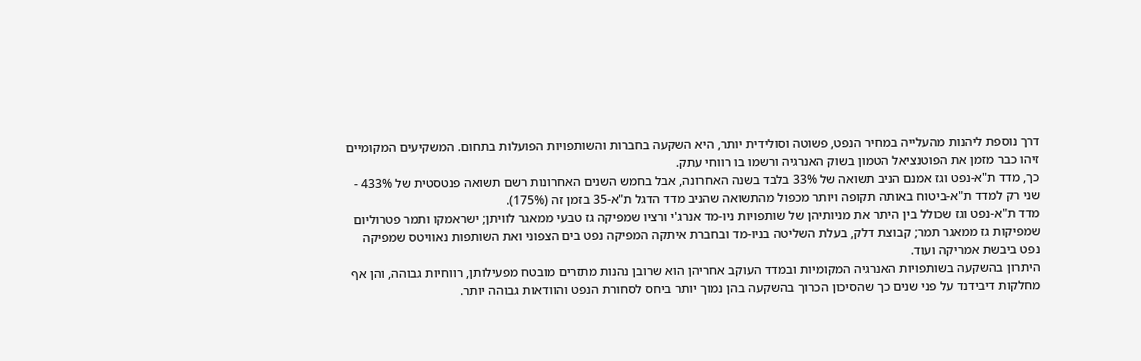דרך נוספת ליהנות מהעלייה במחיר הנפט, פשוטה וסולידית יותר, היא השקעה בחברות והשותפויות הפועלות בתחום. המשקיעים המקומיים זיהו כבר מזמן את הפוטנציאל הטמון בשוק האנרגיה ורשמו בו רווחי עתק.
כך, מדד ת"א-נפט וגז אמנם הניב תשואה של 33% בלבד בשנה האחרונה, אבל בחמש השנים האחרונות רשם תשואה פנטסטית של 433% - שני רק למדד ת"א-ביטוח באותה תקופה ויותר מכפול מהתשואה שהניב מדד הדגל ת"א-35 בזמן זה (175%).
מדד ת"א-נפט וגז שכולל בין היתר את מניותיהן של שותפויות ניו-מד אנרג'י ורציו שמפיקה גז טבעי ממאגר לוויתן; ישראמקו ותמר פטרוליום שמפיקות גז ממאגר תמר; קבוצת דלק, בעלת השליטה בניו-מד ובחברת איתקה המפיקה נפט בים הצפוני ואת השותפות נאוויטס שמפיקה נפט ביבשת אמריקה ועוד.
היתרון בהשקעה בשותפויות האנרגיה המקומיות ובמדד העוקב אחריהן הוא שרובן נהנות מתזרים מובטח מפעילותן, רווחיות גבוהה, והן אף מחלקות דיבידנד על פני שנים כך שהסיכון הכרוך בהשקעה בהן נמוך יותר ביחס לסחורת הנפט והוודאות גבוהה יותר.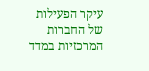עיקר הפעילות של החברות המרכזיות במדד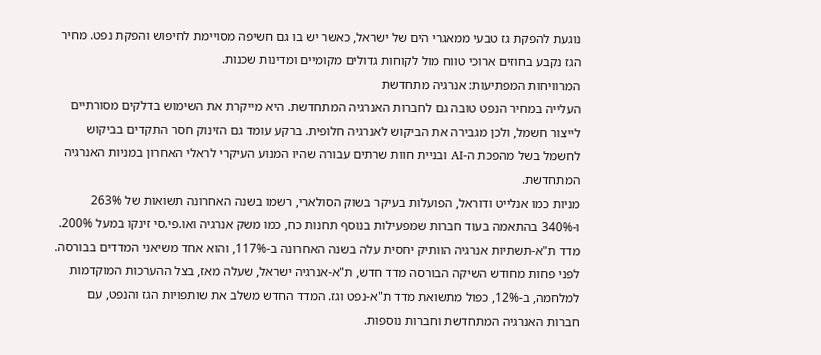נוגעת להפקת גז טבעי ממאגרי הים של ישראל, כאשר יש בו גם חשיפה מסויימת לחיפוש והפקת נפט. מחיר הגז נקבע בחוזים ארוכי טווח מול לקוחות גדולים מקומיים ומדינות שכנות.
המרוויחות המפתיעות: אנרגיה מתחדשת
העלייה במחיר הנפט טובה גם לחברות האנרגיה המתחדשת. היא מייקרת את השימוש בדלקים מסורתיים לייצור חשמל, ולכן מגבירה את הביקוש לאנרגיה חלופית. ברקע עומד גם הזינוק חסר התקדים בביקוש לחשמל בשל מהפכת ה-AI ובניית חוות שרתים עבורה שהיו המנוע העיקרי לראלי האחרון במניות האנרגיה המתחדשת.
מניות כמו אנלייט ודוראל, הפועלות בעיקר בשוק הסולארי, רשמו בשנה האחרונה תשואות של 263% ו-340% בהתאמה בעוד חברות שמפעילות בנוסף תחנות כח, כמו משק אנרגיה ואו.פי.סי זינקו במעל 200%.
מדד ת"א-תשתיות אנרגיה הוותיק יחסית עלה בשנה האחרונה ב-117%, והוא אחד משיאני המדדים בבורסה. לפני פחות מחודש השיקה הבורסה מדד חדש, ת"א-אנרגיה ישראל, שעלה מאז, בצל ההערכות המוקדמות למלחמה, ב-12%, כפול מתשואת מדד ת"א-נפט וגז. המדד החדש משלב את שותפויות הגז והנפט, עם חברות האנרגיה המתחדשת וחברות נוספות.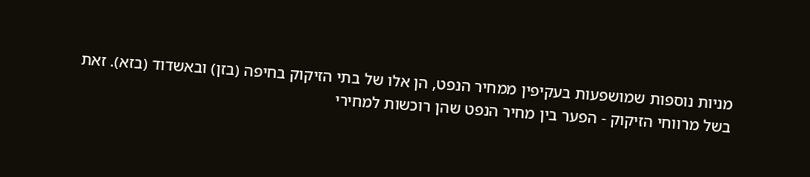מניות נוספות שמושפעות בעקיפין ממחיר הנפט, הן אלו של בתי הזיקוק בחיפה (בזן) ובאשדוד (בזא). זאת בשל מרווחי הזיקוק - הפער בין מחיר הנפט שהן רוכשות למחירי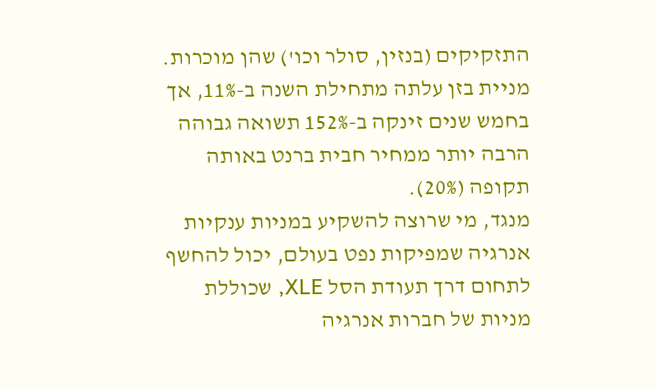התזקיקים (בנזין, סולר וכו') שהן מוכרות. מניית בזן עלתה מתחילת השנה ב-11%, אך בחמש שנים זינקה ב-152% תשואה גבוהה הרבה יותר ממחיר חבית ברנט באותה תקופה (20%).
מנגד, מי שרוצה להשקיע במניות ענקיות אנרגיה שמפיקות נפט בעולם, יכול להחשף לתחום דרך תעודת הסל XLE, שכוללת מניות של חברות אנרגיה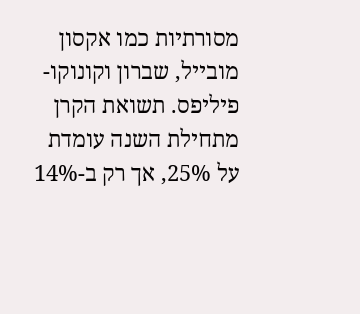מסורתיות כמו אקסון מובייל, שברון וקונוקו-פיליפס. תשואת הקרן מתחילת השנה עומדת על 25%, אך רק ב-14%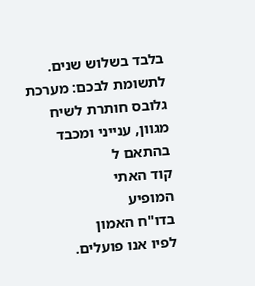בלבד בשלוש שנים.
לתשומת לבכם: מערכת גלובס חותרת לשיח מגוון, ענייני ומכבד בהתאם ל
קוד האתי
המופיע
בדו"ח האמון
לפיו אנו פועלים.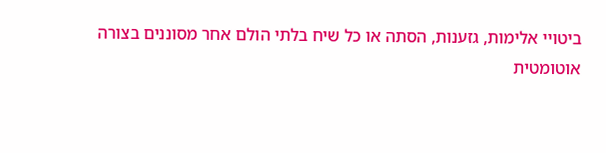ביטויי אלימות, גזענות, הסתה או כל שיח בלתי הולם אחר מסוננים בצורה
אוטומטית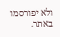ולא יפורסמו באתר.